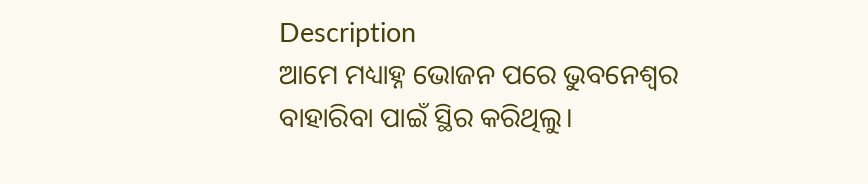Description
ଆମେ ମଧ୍ୟାହ୍ନ ଭୋଜନ ପରେ ଭୁବନେଶ୍ବର ବାହାରିବା ପାଇଁ ସ୍ଥିର କରିଥିଲୁ।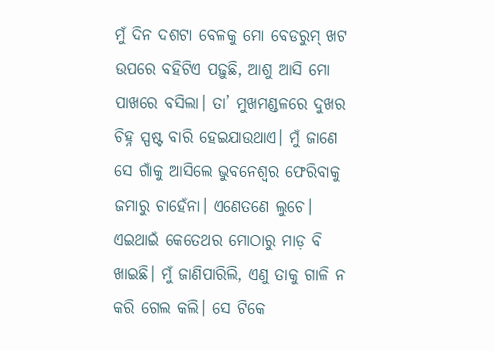ମୁଁ ଦିନ ଦଶଟା ବେଳକୁ ମୋ ବେଡରୁମ୍ ଖଟ ଉପରେ ବହିଟିଏ ପଢ଼ୁଛି, ଆଶୁ ଆସି ମୋ ପାଖରେ ବସିଲା। ତା’ ମୁଖମଣ୍ଡଳରେ ଦୁଖର ଚିହ୍ନ ସ୍ପଷ୍ଟ ବାରି ହେଇଯାଉଥାଏ। ମୁଁ ଜାଣେ ସେ ଗାଁକୁ ଆସିଲେ ଭୁବନେଶ୍ବର ଫେରିବାକୁ ଜମାରୁ ଚାହେଁନା। ଏଣେତଣେ ଲୁଚେ। ଏଇଥାଇଁ କେତେଥର ମୋଠାରୁ ମାଡ଼ ବି ଖାଇଛି। ମୁଁ ଜାଣିପାରିଲି, ଏଣୁ ତାକୁ ଗାଳି ନ କରି ଗେଲ କଲି। ସେ ଟିକେ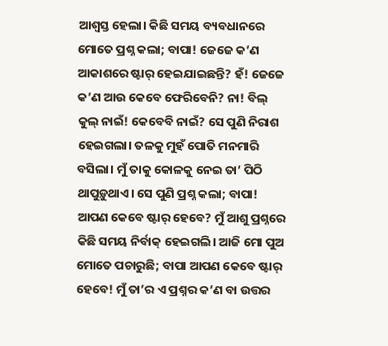ଆଶ୍ବସ୍ତ ହେଲା। କିଛି ସମୟ ବ୍ୟବଧାନରେ ମୋତେ ପ୍ରଶ୍ନ କଲା; ବାପା! ଜେଜେ କ’ଣ ଆକାଶରେ ଷ୍ଟାର୍ ହେଇଯାଇଛନ୍ତି? ହଁ! ଜେଜେ କ’ଣ ଆଉ କେବେ ଫେରିବେନି? ନା! ବିଲ୍ କୁଲ୍ ନାଇଁ! କେବେବି ନାଇଁ? ସେ ପୁଣି ନିରାଶ ହେଇଗଲା। ତଳକୁ ମୁହଁ ପୋତି ମନମାରି ବସିଲା। ମୁଁ ତାକୁ କୋଳକୁ ନେଇ ତା’ ପିଠି ଥାପୁଡ଼ୁଥାଏ। ସେ ପୁଣି ପ୍ରଶ୍ନ କଲା; ବାପା! ଆପଣ କେବେ ଷ୍ଟାର୍ ହେବେ? ମୁଁ ଆଶୁ ପ୍ରଶ୍ନରେ କିଛି ସମୟ ନିର୍ବାକ୍ ହେଇଗଲି। ଆଜି ମୋ ପୁଅ ମୋତେ ପଚାରୁଛି; ବାପା ଆପଣ କେବେ ଷ୍ଟାର୍ ହେବେ! ମୁଁ ତା’ର ଏ ପ୍ରଶ୍ନର କ’ଣ ବା ଉତ୍ତର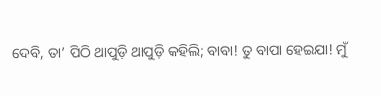ଦେବି, ତା’ ପିଠି ଥାପୁଡ଼ି ଥାପୁଡ଼ି କହିଲି; ବାବା! ତୁ ବାପା ହେଇଯା! ମୁଁ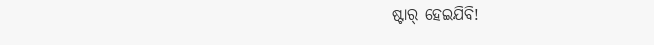ଷ୍ଟାର୍ ହେଇଯିବି!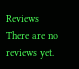Reviews
There are no reviews yet.